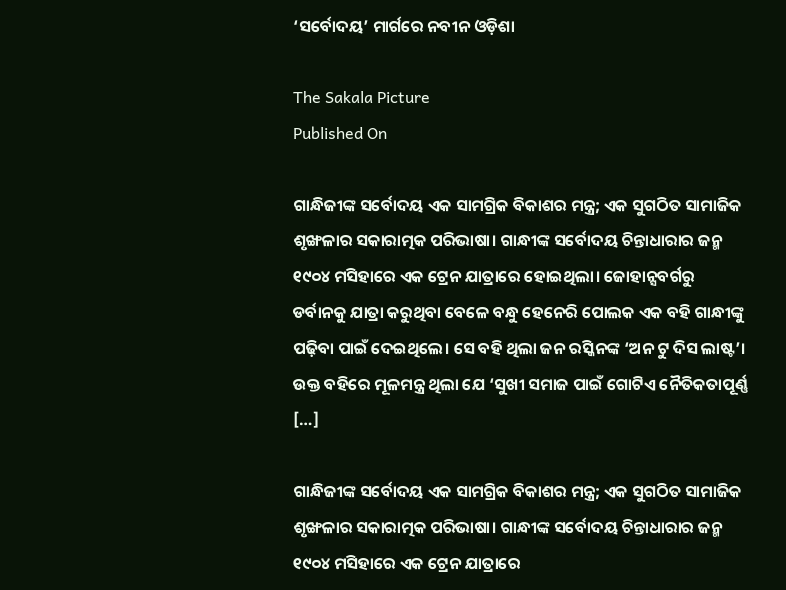‘ସର୍ବୋଦୟ’ ମାର୍ଗରେ ନବୀନ ଓଡ଼ିଶା

The Sakala Picture
Published On

ଗାନ୍ଧିଜୀଙ୍କ ସର୍ବୋଦୟ ଏକ ସାମଗ୍ରିକ ବିକାଶର ମନ୍ତ୍ର; ଏକ ସୁଗଠିତ ସାମାଜିକ ଶୃଙ୍ଖଳାର ସକାରାତ୍ମକ ପରିଭାଷା। ଗାନ୍ଧୀଙ୍କ ସର୍ବୋଦୟ ଚିନ୍ତାଧାରାର ଜନ୍ମ ୧୯୦୪ ମସିହାରେ ଏକ ଟ୍ରେନ ଯାତ୍ରାରେ ହୋଇଥିଲା। ଜୋହାନ୍ସବର୍ଗରୁ ଡର୍ବାନକୁ ଯାତ୍ରା କରୁଥିବା ବେଳେ ବନ୍ଧୁ ହେନେରି ପୋଲକ ଏକ ବହି ଗାନ୍ଧୀଙ୍କୁ ପଢ଼ିବା ପାଇଁ ଦେଇଥିଲେ। ସେ ବହି ଥିଲା ଜନ ରସ୍କିନଙ୍କ ‘ଅନ ଟୁ ଦିସ ଲାଷ୍ଟ’। ଉକ୍ତ ବହିରେ ମୂଳମନ୍ତ୍ର ଥିଲା ଯେ ‘ସୁଖୀ ସମାଜ ପାଇଁ ଗୋଟିଏ ନୈତିକତାପୂର୍ଣ୍ଣ […]

ଗାନ୍ଧିଜୀଙ୍କ ସର୍ବୋଦୟ ଏକ ସାମଗ୍ରିକ ବିକାଶର ମନ୍ତ୍ର; ଏକ ସୁଗଠିତ ସାମାଜିକ ଶୃଙ୍ଖଳାର ସକାରାତ୍ମକ ପରିଭାଷା। ଗାନ୍ଧୀଙ୍କ ସର୍ବୋଦୟ ଚିନ୍ତାଧାରାର ଜନ୍ମ ୧୯୦୪ ମସିହାରେ ଏକ ଟ୍ରେନ ଯାତ୍ରାରେ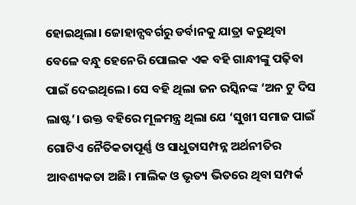ହୋଇଥିଲା। ଜୋହାନ୍ସବର୍ଗରୁ ଡର୍ବାନକୁ ଯାତ୍ରା କରୁଥିବା ବେଳେ ବନ୍ଧୁ ହେନେରି ପୋଲକ ଏକ ବହି ଗାନ୍ଧୀଙ୍କୁ ପଢ଼ିବା ପାଇଁ ଦେଇଥିଲେ। ସେ ବହି ଥିଲା ଜନ ରସ୍କିନଙ୍କ ‘ଅନ ଟୁ ଦିସ ଲାଷ୍ଟ’। ଉକ୍ତ ବହିରେ ମୂଳମନ୍ତ୍ର ଥିଲା ଯେ ‘ସୁଖୀ ସମାଜ ପାଇଁ ଗୋଟିଏ ନୈତିକତାପୂର୍ଣ୍ଣ ଓ ସାଧୁତାସମ୍ପନ୍ନ ଅର୍ଥନୀତିର ଆବଶ୍ୟକତା ଅଛି। ମାଲିକ ଓ ଭୃତ୍ୟ ଭିତରେ ଥିବା ସମ୍ପର୍କ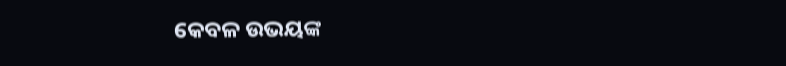କେବଳ ଉଭୟଙ୍କ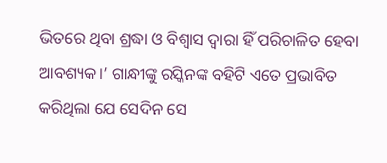ଭିତରେ ଥିବା ଶ୍ରଦ୍ଧା ଓ ବିଶ୍ୱାସ ଦ୍ୱାରା ହିଁ ପରିଚାଳିତ ହେବା ଆବଶ୍ୟକ।’ ଗାନ୍ଧୀଙ୍କୁ ରସ୍କିନଙ୍କ ବହିଟି ଏତେ ପ୍ରଭାବିତ କରିଥିଲା ଯେ ସେଦିନ ସେ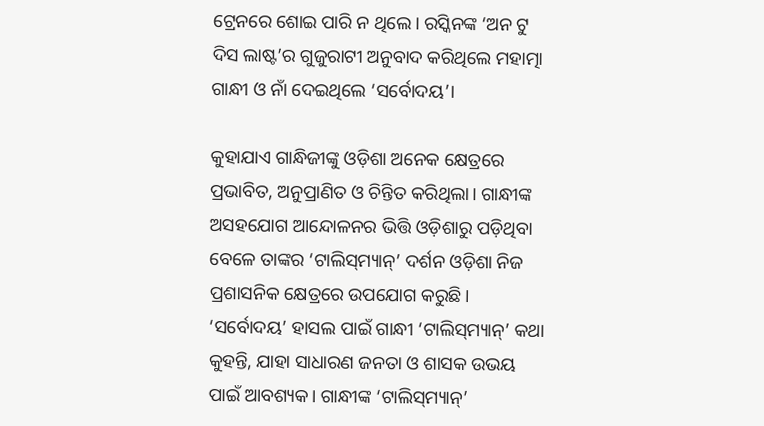ଟ୍ରେନରେ ଶୋଇ ପାରି ନ ଥିଲେ। ରସ୍କିନଙ୍କ ‘ଅନ ଟୁ ଦିସ ଲାଷ୍ଟ’ର ଗୁଜୁରାଟୀ ଅନୁବାଦ କରିଥିଲେ ମହାତ୍ମା ଗାନ୍ଧୀ ଓ ନାଁ ଦେଇଥିଲେ ‘ସର୍ବୋଦୟ’।

କୁହାଯାଏ ଗାନ୍ଧିଜୀଙ୍କୁ ଓଡ଼ିଶା ଅନେକ କ୍ଷେତ୍ରରେ ପ୍ରଭାବିତ, ଅନୁପ୍ରାଣିତ ଓ ଚିନ୍ତିତ କରିଥିଲା। ଗାନ୍ଧୀଙ୍କ ଅସହଯୋଗ ଆନ୍ଦୋଳନର ଭିତ୍ତି ଓଡ଼ିଶାରୁ ପଡ଼ିଥିବା ବେଳେ ତାଙ୍କର ‘ଟାଲିସ୍‌ମ୍ୟାନ୍‌’ ଦର୍ଶନ ଓଡ଼ିଶା ନିଜ ପ୍ରଶାସନିକ କ୍ଷେତ୍ରରେ ଉପଯୋଗ କରୁଛି। ‘ସର୍ବୋଦୟ’ ହାସଲ ପାଇଁ ଗାନ୍ଧୀ ‘ଟାଲିସ୍‌ମ୍ୟାନ୍‌’ କଥା କୁହନ୍ତି, ଯାହା ସାଧାରଣ ଜନତା ଓ ଶାସକ ଉଭୟ ପାଇଁ ଆବଶ୍ୟକ। ଗାନ୍ଧୀଙ୍କ ‘ଟାଲିସ୍‌ମ୍ୟାନ୍‌’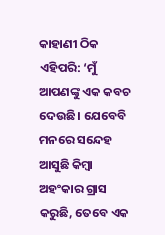କାହାଣୀ ଠିକ ଏହିପରି: ‘ମୁଁ ଆପଣଙ୍କୁ ଏକ କବଚ ଦେଉଛି। ଯେବେବି ମନରେ ସନ୍ଦେହ ଆସୁଛି କିମ୍ୱା ଅହଂକାର ଗ୍ରାସ କରୁଛି, ତେବେ ଏକ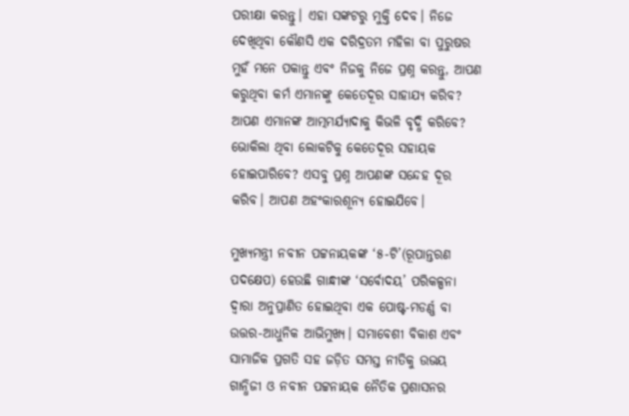ପରୀକ୍ଷା କରନ୍ତୁ। ଏହା ସଙ୍କଟରୁ ମୁକ୍ତି ଦେବ। ନିଜେ ଦେଖିଥିବା କୌଣସି ଏକ ଦରିଦ୍ରତମ ମହିଳା ବା ପୁରୁଷର ମୁହଁ ମନେ ପକାନ୍ତୁ ଏବଂ ନିଜକୁ ନିଜେ ପ୍ରଶ୍ନ କରନ୍ତୁ, ଆପଣ କରୁଥିବା କର୍ମ ଏମାନଙ୍କୁ କେତେଦୂର ସାହାଯ୍ୟ କରିବ? ଆପଣ ଏମାନଙ୍କ ଆତ୍ମମର୍ଯ୍ୟାଦାକୁ କିଭଳି ବୃଦ୍ଧି କରିବେ? ଭୋକିଲା ଥିବା ଲୋକଟିକୁ କେତେଦୂର ସହାୟକ ହୋଇପାରିବେ? ଏସବୁ ପ୍ରଶ୍ନ ଆପଣଙ୍କ ସନ୍ଦେହ ଦୂର କରିବ। ଆପଣ ଅହଂକାରଶୂନ୍ୟ ହୋଇଯିବେ।

ମୁଖ୍ୟମନ୍ତ୍ରୀ ନବୀନ ପଟ୍ଟନାୟକଙ୍କ ‘୫-ଟି’(ରୂପାନ୍ତରଣ ପଦକ୍ଷେପ) ହେଉଛି ଗାନ୍ଧୀଙ୍କ ‘ସର୍ବୋଦୟ’ ପରିକଳ୍ପନା ଦ୍ୱାରା ଅନୁପ୍ରାଣିତ ହୋଇଥିବା ଏକ ପୋଷ୍ଟ-ମଡର୍ଣ୍ଣ ବା ଉତ୍ତର-ଆଧୁନିକ ଆଭିମୁଖ୍ୟ। ସମାବେଶୀ ବିକାଶ ଏବଂ ସାମାଜିକ ପ୍ରଗତି ସହ ଜଡ଼ିତ ସମସ୍ତ ନୀତିକୁ ଉଭୟ ଗାନ୍ଧିଜୀ ଓ ନବୀନ ପଟ୍ଟନାୟକ ନୈତିକ ପ୍ରଶାସନର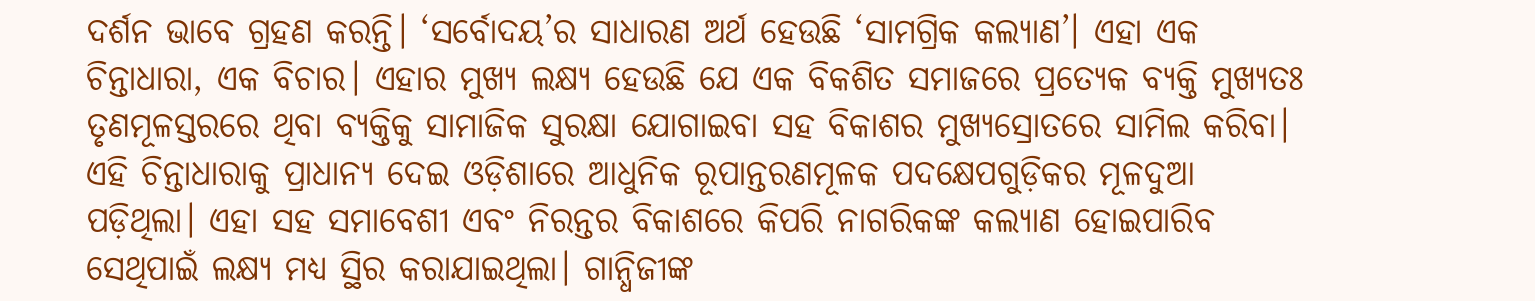ଦର୍ଶନ ଭାବେ ଗ୍ରହଣ କରନ୍ତି। ‘ସର୍ବୋଦୟ’ର ସାଧାରଣ ଅର୍ଥ ହେଉଛି ‘ସାମଗ୍ରିକ କଲ୍ୟାଣ’। ଏହା ଏକ ଚିନ୍ତାଧାରା, ଏକ ବିଚାର। ଏହାର ମୁଖ୍ୟ ଲକ୍ଷ୍ୟ ହେଉଛି ଯେ ଏକ ବିକଶିତ ସମାଜରେ ପ୍ରତ୍ୟେକ ବ୍ୟକ୍ତି ମୁଖ୍ୟତଃ ତୃଣମୂଳସ୍ତରରେ ଥିବା ବ୍ୟକ୍ତିକୁ ସାମାଜିକ ସୁରକ୍ଷା ଯୋଗାଇବା ସହ ବିକାଶର ମୁଖ୍ୟସ୍ରୋତରେ ସାମିଲ କରିବା। ଏହି ଚିନ୍ତାଧାରାକୁ ପ୍ରାଧାନ୍ୟ ଦେଇ ଓଡ଼ିଶାରେ ଆଧୁନିକ ରୂପାନ୍ତରଣମୂଳକ ପଦକ୍ଷେପଗୁଡ଼ିକର ମୂଳଦୁଆ ପଡ଼ିଥିଲା। ଏହା ସହ ସମାବେଶୀ ଏବଂ ନିରନ୍ତର ବିକାଶରେ କିପରି ନାଗରିକଙ୍କ କଲ୍ୟାଣ ହୋଇପାରିବ ସେଥିପାଇଁ ଲକ୍ଷ୍ୟ ମଧ୍ୟ ସ୍ଥିର କରାଯାଇଥିଲା। ଗାନ୍ଧିଜୀଙ୍କ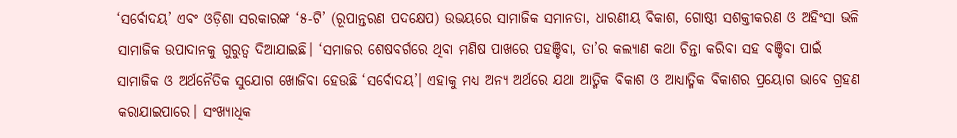‘ସର୍ବୋଦୟ’ ଏବଂ ଓଡ଼ିଶା ସରକାରଙ୍କ ‘୫-ଟି’ (ରୂପାନ୍ତରଣ ପଦକ୍ଷେପ) ଉଭୟରେ ସାମାଜିକ ସମାନତା, ଧାରଣୀୟ ବିକାଶ, ଗୋଷ୍ଠୀ ସଶକ୍ତୀକରଣ ଓ ଅହିଂସା ଭଳି ସାମାଜିକ ଉପାଦାନକୁ ଗୁରୁତ୍ୱ ଦିଆଯାଇଛି। ‘ସମାଜର ଶେଷବର୍ଗରେ ଥିବା ମଣିଷ ପାଖରେ ପହଞ୍ଚିବା, ତା’ର କଲ୍ୟାଣ କଥା ଚିନ୍ତା କରିବା ସହ ବଞ୍ଚିବା ପାଇଁ ସାମାଜିକ ଓ ଅର୍ଥନୈତିକ ସୁଯୋଗ ଖୋଜିବା ହେଉଛି ‘ସର୍ବୋଦୟ’। ଏହାକୁ ମଧ୍ୟ ଅନ୍ୟ ଅର୍ଥରେ ଯଥା ଆତ୍ମିକ ବିକାଶ ଓ ଆଧ୍ୟାତ୍ମିକ ବିକାଶର ପ୍ରୟୋଗ ଭାବେ ଗ୍ରହଣ କରାଯାଇପାରେ। ସଂଖ୍ୟାଧିକ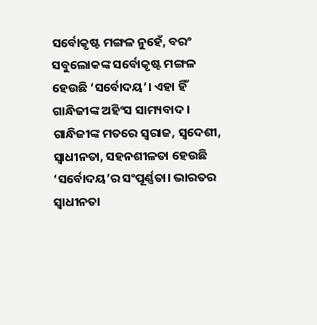ସର୍ବୋକୃଷ୍ଟ ମଙ୍ଗଳ ନୁହେଁ, ବରଂ ସବୁଲୋକଙ୍କ ସର୍ବୋକୃଷ୍ଟ ମଙ୍ଗଳ ହେଉଛି ‘ସର୍ବୋଦୟ’। ଏହା ହିଁ ଗାନ୍ଧିଜୀଙ୍କ ଅହିଂସ ସାମ୍ୟବାଦ। ଗାନ୍ଧିଜୀଙ୍କ ମତରେ ସ୍ୱରାଜ, ସ୍ୱଦେଶୀ, ସ୍ୱାଧୀନତା, ସହନଶୀଳତା ହେଉଛି ‘ସର୍ବୋଦୟ’ର ସଂପୂର୍ଣ୍ଣତା। ଭାରତର ସ୍ୱାଧୀନତା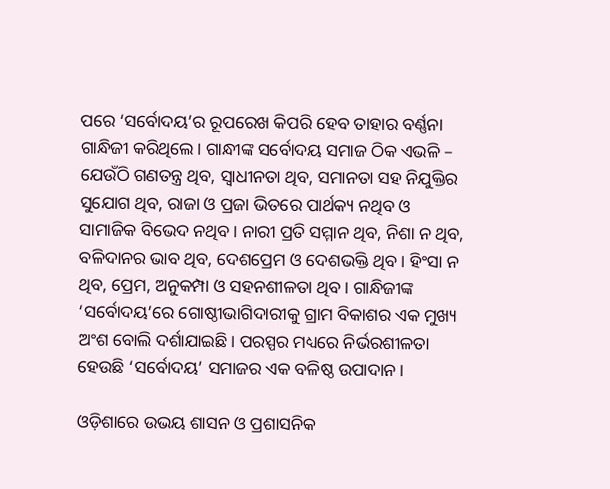ପରେ ‘ସର୍ବୋଦୟ’ର ରୂପରେଖ କିପରି ହେବ ତାହାର ବର୍ଣ୍ଣନା ଗାନ୍ଧିଜୀ କରିଥିଲେ। ଗାନ୍ଧୀଙ୍କ ସର୍ବୋଦୟ ସମାଜ ଠିକ ଏଭଳି – ଯେଉଁଠି ଗଣତନ୍ତ୍ର ଥିବ, ସ୍ୱାଧୀନତା ଥିବ, ସମାନତା ସହ ନିଯୁକ୍ତିର ସୁଯୋଗ ଥିବ, ରାଜା ଓ ପ୍ରଜା ଭିତରେ ପାର୍ଥକ୍ୟ ନଥିବ ଓ ସାମାଜିକ ବିଭେଦ ନଥିବ। ନାରୀ ପ୍ରତି ସମ୍ମାନ ଥିବ, ନିଶା ନ ଥିବ, ବଳିଦାନର ଭାବ ଥିବ, ଦେଶପ୍ରେମ ଓ ଦେଶଭକ୍ତି ଥିବ। ହିଂସା ନ ଥିବ, ପ୍ରେମ, ଅନୁକମ୍ପା ଓ ସହନଶୀଳତା ଥିବ। ଗାନ୍ଧିଜୀଙ୍କ ‘ସର୍ବୋଦୟ’ରେ ଗୋଷ୍ଠୀଭାଗିଦାରୀକୁ ଗ୍ରାମ ବିକାଶର ଏକ ମୁଖ୍ୟ ଅଂଶ ବୋଲି ଦର୍ଶାଯାଇଛି। ପରସ୍ପର ମଧ୍ୟରେ ନିର୍ଭରଶୀଳତା ହେଉଛି ‘ସର୍ବୋଦୟ’ ସମାଜର ଏକ ବଳିଷ୍ଠ ଉପାଦାନ।

ଓଡ଼ିଶାରେ ଉଭୟ ଶାସନ ଓ ପ୍ରଶାସନିକ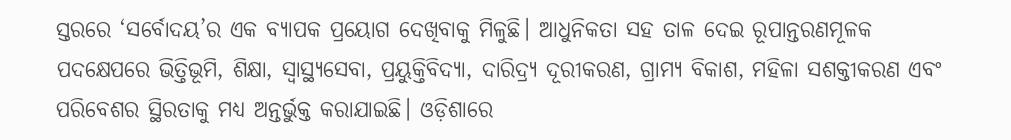ସ୍ତରରେ ‘ସର୍ବୋଦୟ’ର ଏକ ବ୍ୟାପକ ପ୍ରୟୋଗ ଦେଖିବାକୁ ମିଳୁଛି। ଆଧୁନିକତା ସହ ତାଳ ଦେଇ ରୂପାନ୍ତରଣମୂଳକ ପଦକ୍ଷେପରେ ଭିତ୍ତିଭୂମି, ଶିକ୍ଷା, ସ୍ୱାସ୍ଥ୍ୟସେବା, ପ୍ରୟୁକ୍ତିବିଦ୍ୟା, ଦାରିଦ୍ର୍ୟ ଦୂରୀକରଣ, ଗ୍ରାମ୍ୟ ବିକାଶ, ମହିଳା ସଶକ୍ତୀକରଣ ଏବଂ ପରିବେଶର ସ୍ଥିରତାକୁ ମଧ୍ୟ ଅନ୍ତର୍ଭୁକ୍ତ କରାଯାଇଛି। ଓଡ଼ିଶାରେ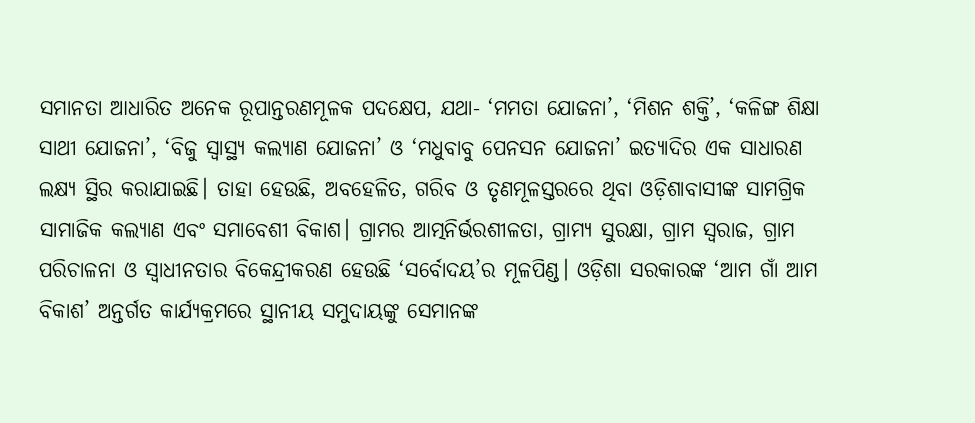ସମାନତା ଆଧାରିତ ଅନେକ ରୂପାନ୍ତରଣମୂଳକ ପଦକ୍ଷେପ, ଯଥା- ‘ମମତା ଯୋଜନା’, ‘ମିଶନ ଶକ୍ତି’, ‘କଳିଙ୍ଗ ଶିକ୍ଷା ସାଥୀ ଯୋଜନା’, ‘ବିଜୁ ସ୍ୱାସ୍ଥ୍ୟ କଲ୍ୟାଣ ଯୋଜନା’ ଓ ‘ମଧୁବାବୁ ପେନସନ ଯୋଜନା’ ଇତ୍ୟାଦିର ଏକ ସାଧାରଣ ଲକ୍ଷ୍ୟ ସ୍ଥିର କରାଯାଇଛି। ତାହା ହେଉଛି, ଅବହେଳିତ, ଗରିବ ଓ ତୃଣମୂଳସ୍ତରରେ ଥିବା ଓଡ଼ିଶାବାସୀଙ୍କ ସାମଗ୍ରିକ ସାମାଜିକ କଲ୍ୟାଣ ଏବଂ ସମାବେଶୀ ବିକାଶ। ଗ୍ରାମର ଆତ୍ମନିର୍ଭରଶୀଳତା, ଗ୍ରାମ୍ୟ ସୁରକ୍ଷା, ଗ୍ରାମ ସ୍ୱରାଜ, ଗ୍ରାମ ପରିଚାଳନା ଓ ସ୍ୱାଧୀନତାର ବିକେନ୍ଦ୍ରୀକରଣ ହେଉଛି ‘ସର୍ବୋଦୟ’ର ମୂଳପିଣ୍ଡ। ଓଡ଼ିଶା ସରକାରଙ୍କ ‘ଆମ ଗାଁ ଆମ ବିକାଶ’ ଅନ୍ତର୍ଗତ କାର୍ଯ୍ୟକ୍ରମରେ ସ୍ଥାନୀୟ ସମୁଦାୟଙ୍କୁ ସେମାନଙ୍କ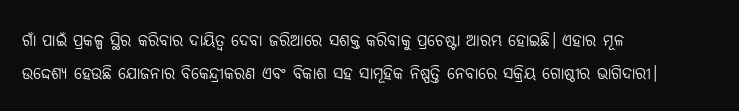ଗାଁ ପାଇଁ ପ୍ରକଳ୍ପ ସ୍ଥିର କରିବାର ଦାୟିତ୍ୱ ଦେବା ଜରିଆରେ ସଶକ୍ତ କରିବାକୁ ପ୍ରଚେଷ୍ଟା ଆରମ୍ଭ ହୋଇଛି। ଏହାର ମୂଳ ଉଦ୍ଦେଶ୍ୟ ହେଉଛି ଯୋଜନାର ବିକେନ୍ଦ୍ରୀକରଣ ଏବଂ ବିକାଶ ସହ ସାମୂହିକ ନିଷ୍ପତ୍ତି ନେବାରେ ସକ୍ରିୟ ଗୋଷ୍ଠୀର ଭାଗିଦାରୀ।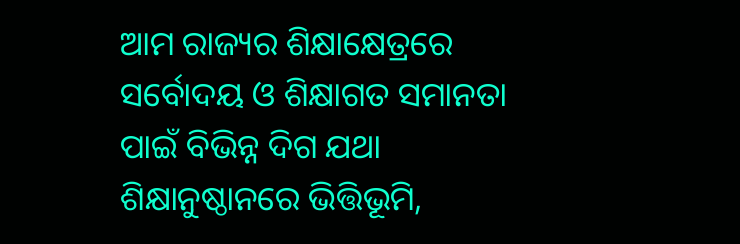ଆମ ରାଜ୍ୟର ଶିକ୍ଷାକ୍ଷେତ୍ରରେ ସର୍ବୋଦୟ ଓ ଶିକ୍ଷାଗତ ସମାନତା ପାଇଁ ବିଭିନ୍ନ ଦିଗ ଯଥା ଶିକ୍ଷାନୁଷ୍ଠାନରେ ଭିତ୍ତିଭୂମି,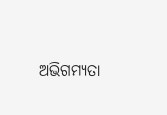ଅଭିଗମ୍ୟତା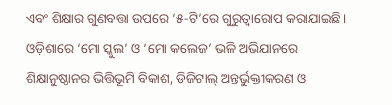ଏବଂ ଶିକ୍ଷାର ଗୁଣବତ୍ତା ଉପରେ ‘୫-ଟି’ରେ ଗୁରୁତ୍ୱାରୋପ କରାଯାଇଛି। ଓଡ଼ିଶାରେ ‘ମୋ ସ୍କୁଲ’ ଓ ‘ମୋ କଲେଜ’ ଭଳି ଅଭିଯାନରେ ଶିକ୍ଷାନୁଷ୍ଠାନର ଭିତ୍ତିଭୂମି ବିକାଶ, ଡିଜିଟାଲ୍‌‌ ଅନ୍ତର୍ଭୁକ୍ତୀକରଣ ଓ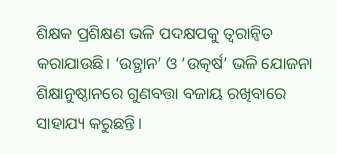ଶିକ୍ଷକ ପ୍ରଶିକ୍ଷଣ ଭଳି ପଦକ୍ଷପକୁ ତ୍ୱରାନ୍ୱିତ କରାଯାଉଛି। ‘ଉତ୍ଥାନ’ ଓ ‘ଉତ୍କର୍ଷ’ ଭଳି ଯୋଜନା ଶିକ୍ଷାନୁଷ୍ଠାନରେ ଗୁଣବତ୍ତା ବଜାୟ ରଖିବାରେ ସାହାଯ୍ୟ କରୁଛନ୍ତି।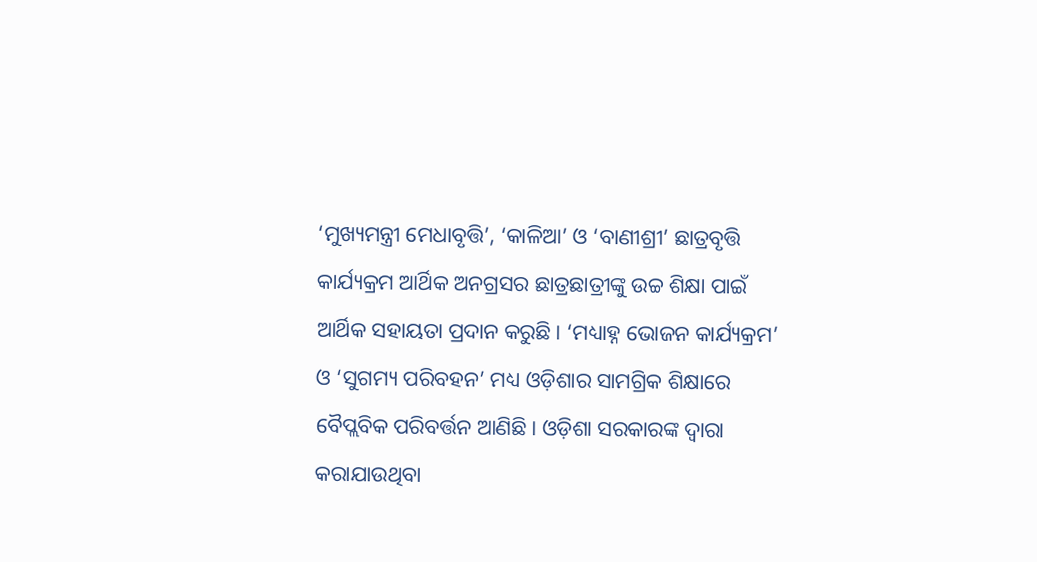‘ମୁଖ୍ୟମନ୍ତ୍ରୀ ମେଧାବୃତ୍ତି’, ‘କାଳିଆ’ ଓ ‘ବାଣୀଶ୍ରୀ’ ଛାତ୍ରବୃତ୍ତି କାର୍ଯ୍ୟକ୍ରମ ଆର୍ଥିକ ଅନଗ୍ରସର ଛାତ୍ରଛାତ୍ରୀଙ୍କୁ ଉଚ୍ଚ ଶିକ୍ଷା ପାଇଁ ଆର୍ଥିକ ସହାୟତା ପ୍ରଦାନ କରୁଛି। ‘ମଧ୍ୟାହ୍ନ ଭୋଜନ କାର୍ଯ୍ୟକ୍ରମ’ ଓ ‘ସୁଗମ୍ୟ ପରିବହନ’ ମଧ୍ୟ ଓଡ଼ିଶାର ସାମଗ୍ରିକ ଶିକ୍ଷାରେ ବୈପ୍ଲବିକ ପରିବର୍ତ୍ତନ ଆଣିଛି। ଓଡ଼ିଶା ସରକାରଙ୍କ ଦ୍ୱାରା କରାଯାଉଥିବା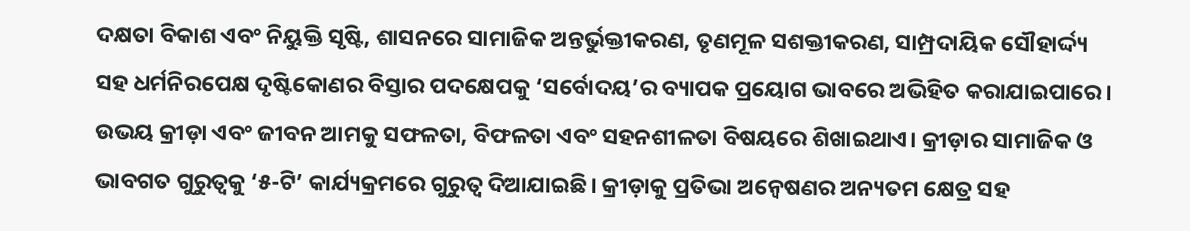ଦକ୍ଷତା ବିକାଶ ଏବଂ ନିୟୁକ୍ତି ସୃଷ୍ଟି, ଶାସନରେ ସାମାଜିକ ଅନ୍ତର୍ଭୁକ୍ତୀକରଣ, ତୃଣମୂଳ ସଶକ୍ତୀକରଣ, ସାମ୍ପ୍ରଦାୟିକ ସୌହାର୍ଦ୍ଦ୍ୟ ସହ ଧର୍ମନିରପେକ୍ଷ ଦୃଷ୍ଟିକୋଣର ବିସ୍ତାର ପଦକ୍ଷେପକୁ ‘ସର୍ବୋଦୟ’ର ବ୍ୟାପକ ପ୍ରୟୋଗ ଭାବରେ ଅଭିହିତ କରାଯାଇପାରେ। ଉଭୟ କ୍ରୀଡ଼ା ଏବଂ ଜୀବନ ଆମକୁ ସଫଳତା, ବିଫଳତା ଏବଂ ସହନଶୀଳତା ବିଷୟରେ ଶିଖାଇଥାଏ। କ୍ରୀଡ଼ାର ସାମାଜିକ ଓ ଭାବଗତ ଗୁରୁତ୍ୱକୁ ‘୫-ଟି’ କାର୍ଯ୍ୟକ୍ରମରେ ଗୁରୁତ୍ୱ ଦିଆଯାଇଛି। କ୍ରୀଡ଼ାକୁ ପ୍ରତିଭା ଅନ୍ୱେଷଣର ଅନ୍ୟତମ କ୍ଷେତ୍ର ସହ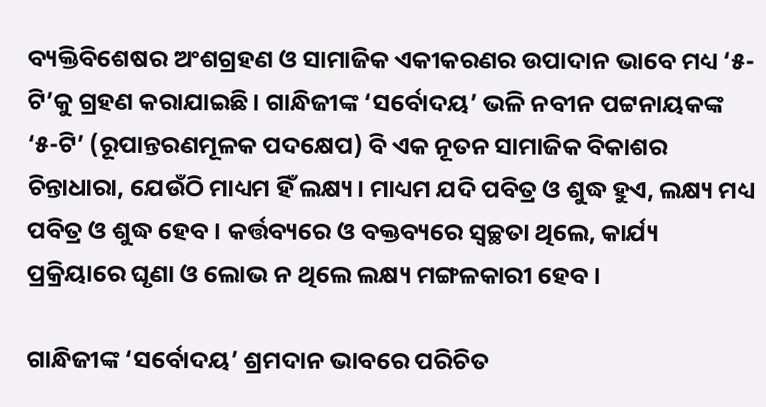ବ୍ୟକ୍ତିବିଶେଷର ଅଂଶଗ୍ରହଣ ଓ ସାମାଜିକ ଏକୀକରଣର ଉପାଦାନ ଭାବେ ମଧ୍ୟ ‘୫-ଟି’କୁ ଗ୍ରହଣ କରାଯାଇଛି। ଗାନ୍ଧିଜୀଙ୍କ ‘ସର୍ବୋଦୟ’ ଭଳି ନବୀନ ପଟ୍ଟନାୟକଙ୍କ ‘୫-ଟି’ (ରୂପାନ୍ତରଣମୂଳକ ପଦକ୍ଷେପ) ବି ଏକ ନୂତନ ସାମାଜିକ ବିକାଶର ଚିନ୍ତାଧାରା, ଯେଉଁଠି ମାଧ୍ୟମ ହିଁ ଲକ୍ଷ୍ୟ। ମାଧ୍ୟମ ଯଦି ପବିତ୍ର ଓ ଶୁଦ୍ଧ ହୁଏ, ଲକ୍ଷ୍ୟ ମଧ୍ୟ ପବିତ୍ର ଓ ଶୁଦ୍ଧ ହେବ। କର୍ତ୍ତବ୍ୟରେ ଓ ବକ୍ତବ୍ୟରେ ସ୍ୱଚ୍ଛତା ଥିଲେ, କାର୍ଯ୍ୟ ପ୍ରକ୍ରିୟାରେ ଘୃଣା ଓ ଲୋଭ ନ ଥିଲେ ଲକ୍ଷ୍ୟ ମଙ୍ଗଳକାରୀ ହେବ।

ଗାନ୍ଧିଜୀଙ୍କ ‘ସର୍ବୋଦୟ’ ଶ୍ରମଦାନ ଭାବରେ ପରିଚିତ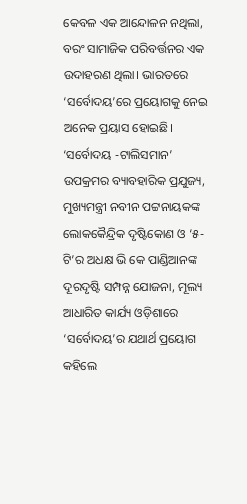କେବଳ ଏକ ଆନ୍ଦୋଳନ ନଥିଲା, ବରଂ ସାମାଜିକ ପରିବର୍ତ୍ତନର ଏକ ଉଦାହରଣ ଥିଲା। ଭାରତରେ ‘ସର୍ବୋଦୟ’ରେ ପ୍ରୟୋଗକୁ ନେଇ ଅନେକ ପ୍ରୟାସ ହୋଇଛି। ‘ସର୍ବୋଦୟ -ଟାଲିସମାନ’ ଉପକ୍ରମର ବ୍ୟାବହାରିକ ପ୍ରଯୁଜ୍ୟ, ମୁଖ୍ୟମନ୍ତ୍ରୀ ନବୀନ ପଟ୍ଟନାୟକଙ୍କ ଲୋକକୈନ୍ଦ୍ରିକ ଦୃଷ୍ଟିକୋଣ ଓ ‘୫-ଟି’ର ଅଧକ୍ଷ ଭି କେ ପାଣ୍ଡିଆନଙ୍କ ଦୂରଦୃଷ୍ଟି ସମ୍ପନ୍ନ ଯୋଜନା, ମୂଲ୍ୟ ଆଧାରିତ କାର୍ଯ୍ୟ ଓଡ଼ିଶାରେ ‘ସର୍ବୋଦୟ’ର ଯଥାର୍ଥ ପ୍ରୟୋଗ କହିଲେ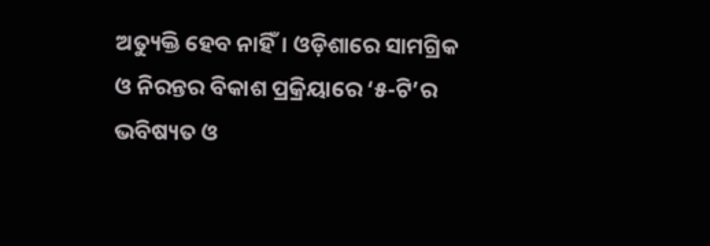ଅତ୍ୟୁକ୍ତି ହେବ ନାହିଁ। ଓଡ଼ିଶାରେ ସାମଗ୍ରିକ ଓ ନିରନ୍ତର ବିକାଶ ପ୍ରକ୍ରିୟାରେ ‘୫-ଟି’ର ଭବିଷ୍ୟତ ଓ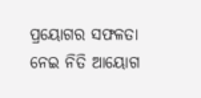ପ୍ରୟୋଗର ସଫଳତା ନେଇ ନିତି ଆୟୋଗ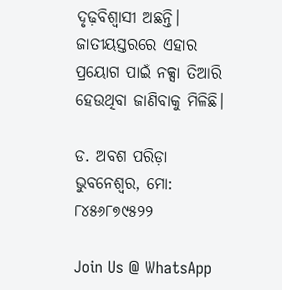ଦୃଢ଼ବିଶ୍ୱାସୀ ଅଛନ୍ତି। ଜାତୀୟସ୍ତରରେ ଏହାର ପ୍ରୟୋଗ ପାଇଁ ନକ୍ସା ତିଆରି ହେଉଥିବା ଜାଣିବାକୁ ମିଳିଛି।

ଡ. ଅବଶ ପରିଡ଼ା
ଭୁବନେଶ୍ୱର, ମୋ: ୮୪୫୬୮୭୯୫୨୨

Join Us @ WhatsApp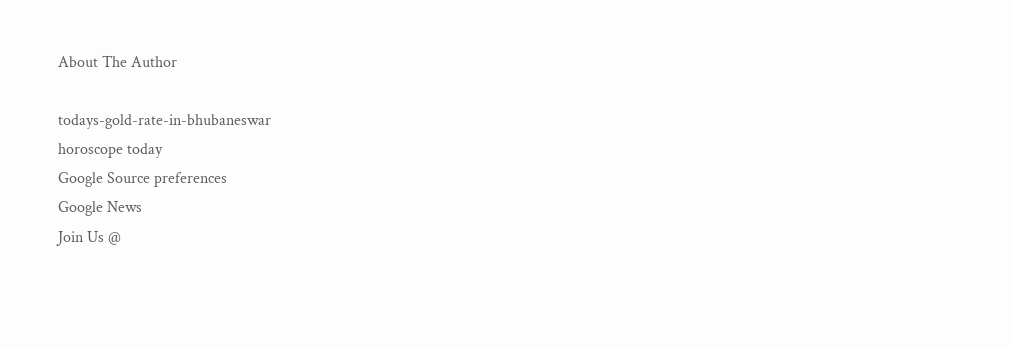About The Author

todays-gold-rate-in-bhubaneswar
horoscope today
Google Source preferences
Google News
Join Us @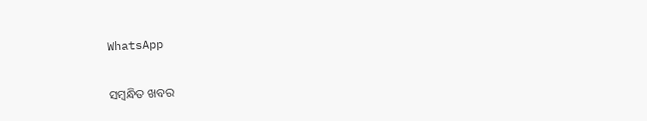WhatsApp

ସମ୍ବନ୍ଧିତ ଖବର